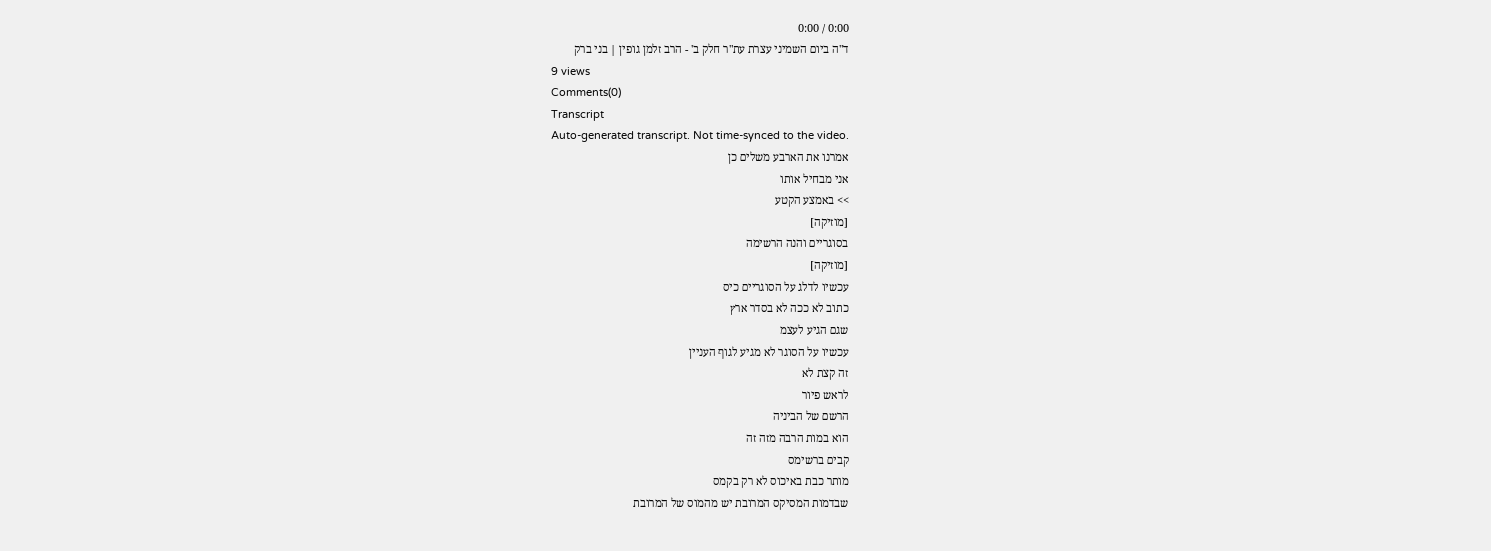0:00 / 0:00
ד"ה ביום השמיני עצרת עת"ר חלק ב' - הרב זלמן גופין | בני ברק
9 views
Comments(0)
Transcript
Auto-generated transcript. Not time-synced to the video.
אמרנו את הארבע משלים כן
אני מבחיל אותו
>> באמצע הקטע
[מוזיקה]
בסוגריים והנה הרשימה
[מוזיקה]
עכשיו לדלג על הסוגריים כיס
כתוב לא ככה לא בסדר ארץ
שגם הגיע לעצמ
עכשיו על הסוגר לא מגיע לגוף העניין
זה קצת לא
לראש פיור
הרשם של הביניה
הוא במות הרבה מזה זה
קבים ברשימס
מותר כבת באיכוס לא רק בקמס
שבדמות המסיקס המרובת יש מהמוס של המרובת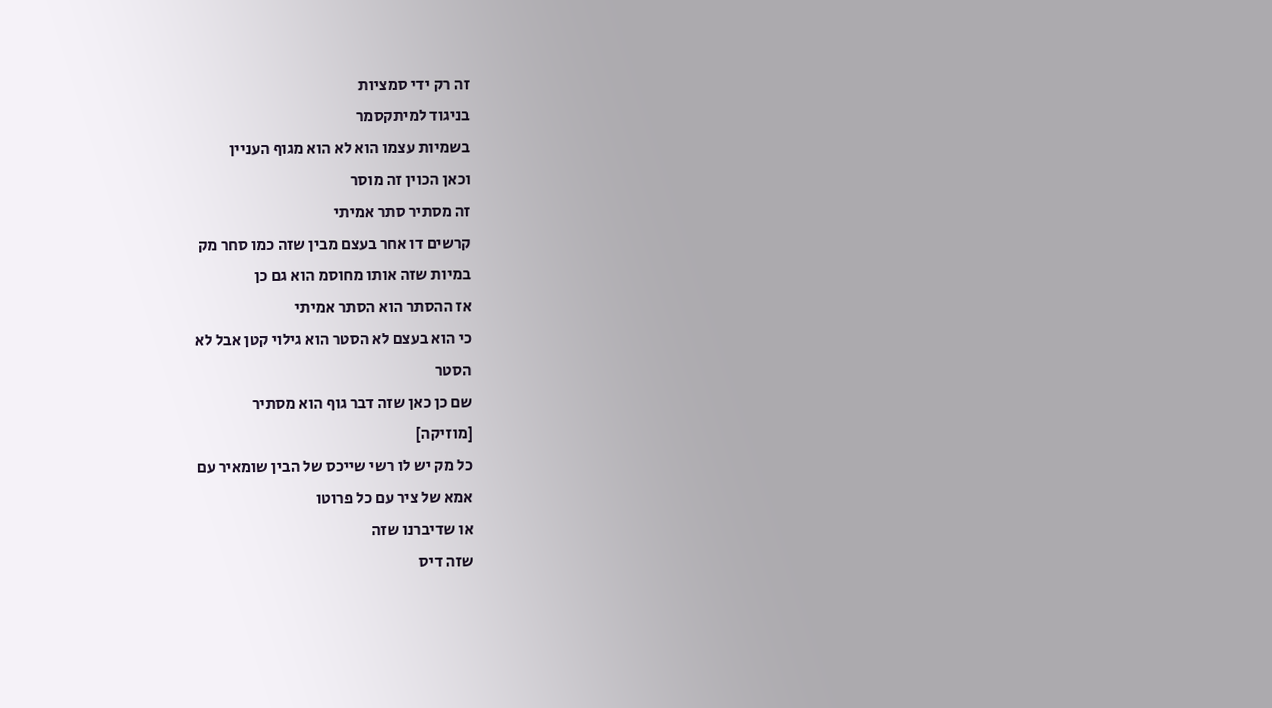זה רק ידי סמציות
בניגוד למיתקסמר
בשמיות עצמו הוא לא הוא מגוף העניין
וכאן הכוין זה מוסר
זה מסתיר סתר אמיתי
קרשים דו אחר בעצם מבין שזה כמו סחר מק
במיות שזה אותו מחוסמ הוא גם כן
אז ההסתר הוא הסתר אמיתי
כי הוא בעצם לא הסטר הוא גילוי קטן אבל לא
הסטר
שם כן כאן שזה דבר גוף הוא מסתיר
[מוזיקה]
כל מק יש לו רשי שייכס של הבין שומאיר עם
אמא של ציר עם כל פרוטו
או שדיברנו שזה
שזה דיס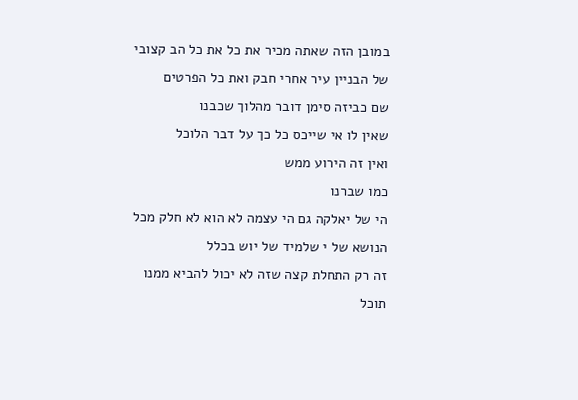במובן הזה שאתה מכיר את כל את כל הב קצובי
של הבניין עיר אחרי חבק ואת כל הפרטים
שם כביזה סימן דובר מהלוך שכבנו
שאין לו אי שייכס כל כך על דבר הלוכל
ואין זה הירוע ממש
כמו שברנו
הי של יאלקה גם הי עצמה לא הוא לא חלק מכל
הנושא של י שלמיד של יוש בכלל
זה רק התחלת קצה שזה לא יכול להביא ממנו
תוכל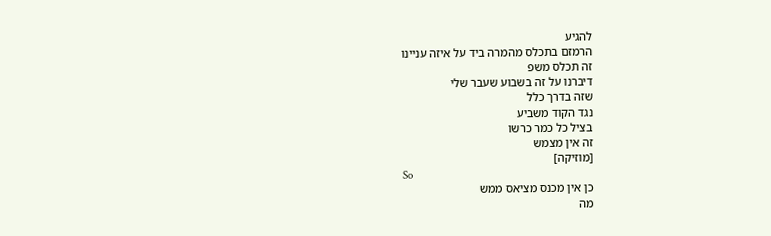להגיע
הרמזם בתכלס מהמרה ביד על איזה עניינו
זה תכלס משפ
דיברנו על זה בשבוע שעבר שלי
שזה בדרך כלל
נגד הקוד משביע
בציל כל כמר כרשו
זה אין מצמש
[מוזיקה]
So
כן אין מכנס מציאס ממש
מה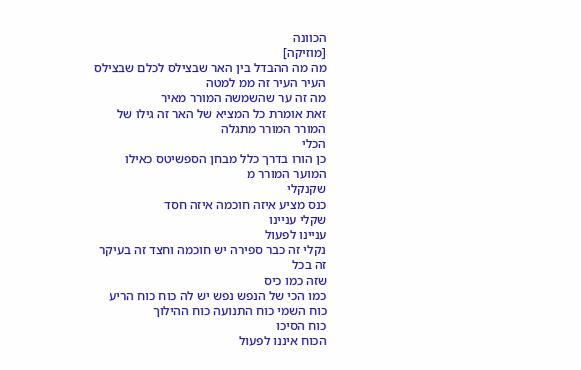הכוונה
[מוזיקה]
מה מה ההבדל בין האר שבצילס לכלם שבצילס
העיר העיר זה ממ למטה
מה זה ער שהשמשה המורר מאיר
זאת אומרת כל המציא של האר זה גילו של
המורר המורר מתגלה
הכלי
כן הורו בדרך כלל מבחן הספשיטס כאילו
המוער המורר מ
שקנקלי
כנס מציע איזה חוכמה איזה חסד
שקלי עניינו
עניינו לפעול
נקלי זה כבר ספירה יש חוכמה וחצד זה בעיקר
זה בכל
שזה כמו כיס
כמו הכי של הנפש נפש יש לה כוח כוח הריע
כוח השמי כוח התנועה כוח ההילוך
כוח הסיכו
הכוח איננו לפעול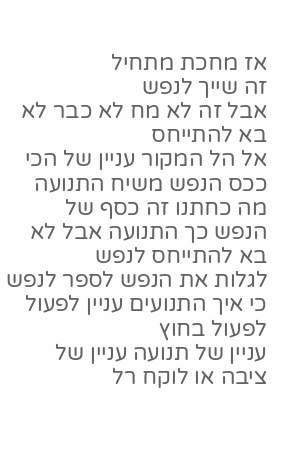אז מחכת מתחיל
זה שייך לנפש
אבל זה לא מח לא כבר לא בא להתייחס
אל הל המקור עניין של הכי
ככס הנפש משיח התנועה מה כחתנו זה כסף של
הנפש כך התנועה אבל לא בא להתייחס לנפש
לגלות את הנפש לספר לנפש
כי איך התנועים עניין לפעול לפעול בחוץ
עניין של תנועה עניין של ציבה או לוקח רל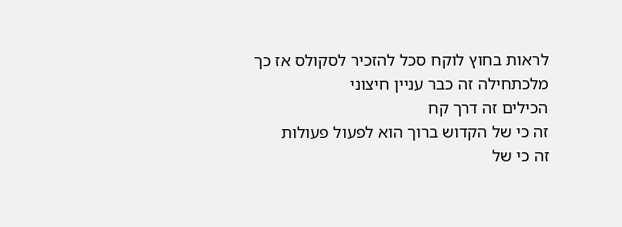לראות בחוץ לוקח סכל להזכיר לסקולס אז כך
מלכתחילה זה כבר עניין חיצוני
הכילים זה דרך קח
זה כי של הקדוש ברוך הוא לפעול פעולות
זה כי של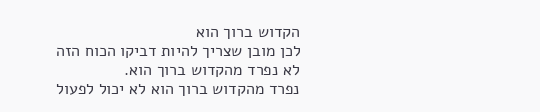הקדוש ברוך הוא
לכן מובן שצריך להיות דביקו הכוח הזה
לא נפרד מהקדוש ברוך הוא.
נפרד מהקדוש ברוך הוא לא יכול לפעול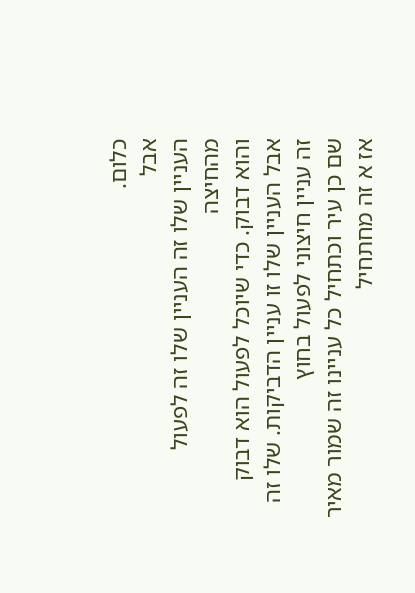כלום.
אבל
העניין שלו זה העניין שלו זה לפעול מהחיצה
והוא דבוק. כדי שיוכל לפעול הוא דבוק
אבל העניין שלו זו עניין הדביקות. שלו זה
זה עניין חיצוני לפעול בחוץ
שם כן עיר וכתחיל כל עניינו זה שמור מאיר
אז א זה מחתחיל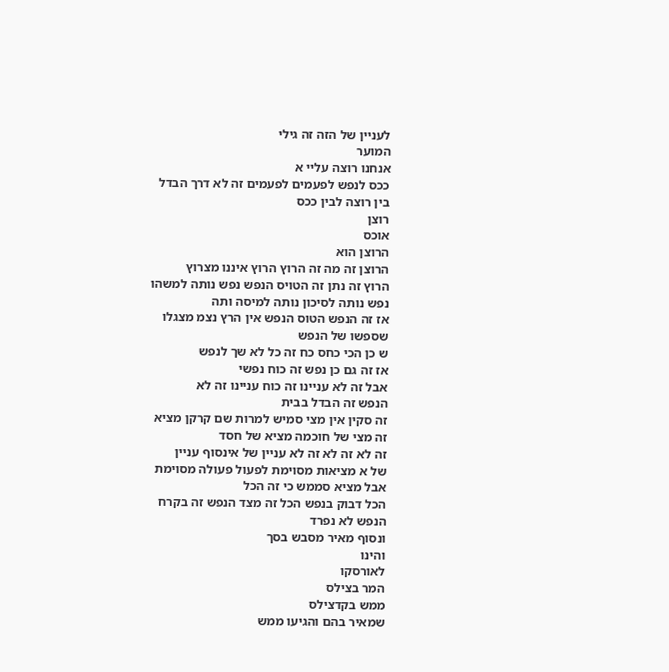לעניין של הזה זה גילי
המוער
אנחנו רוצה עליי א
ככס לנפש לפעמים לפעמים זה לא דרך הבדל
בין רוצה לבין ככס
רוצן
אוכס
הרוצן הוא
הרוצן זה מה זה הרוץ הרוץ איננו מצרוץ
הרוץ זה נתן זה הטויס הנפש נפש נותה למשהו
נפש נותה לסיכון נותה למיסה ותה
אז זה הנפש הטוס הנפש אין הרץ נצמ מצגלו
שספשו של הנפש
ש כן הכי כחס כח זה כל לא שך לנפש
אז זה גם כן נפש זה כוח נפשי
אבל זה לא עניינו זה כוח עניינו זה לא
הנפש זה הבדל בבית
זה סקין אין מצי סמיש למרות שם קרקן מציא
זה מצי של חוכמה מציא של חסד
זה לא זה לא זה לא עניין של אינסוף עניין
של א מציאות מסוימת לפעול פעולה מסוימת
אבל מציא סממש כי זה הכל
הכל דבוק בנפש הכל זה מצד הנפש זה בקרח
הנפש לא נפרד
ונסוף מאיר מסבש בסך
והינו
לאורסקו
המר בצילס
ממש בקדצילס
שמאיר בהם והגיעו ממש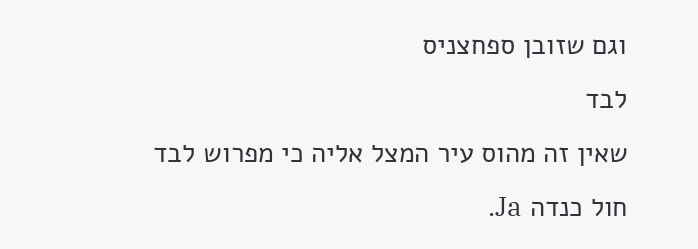וגם שזובן ספחצניס
לבד
שאין זה מהוס עיר המצל אליה כי מפרוש לבד
חול כנדה Ja.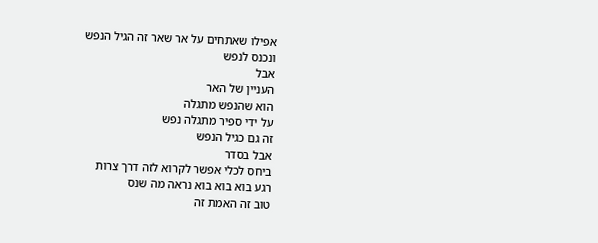אפילו שאתחים על אר שאר זה הגיל הנפש
ונכנס לנפש
אבל
העניין של האר
הוא שהנפש מתגלה
על ידי ספיר מתגלה נפש
זה גם כגיל הנפש
אבל בסדר
ביחס לכלי אפשר לקרוא לזה דרך צרות
רגע בוא בוא בוא נראה מה שנס
טוב זה האמת זה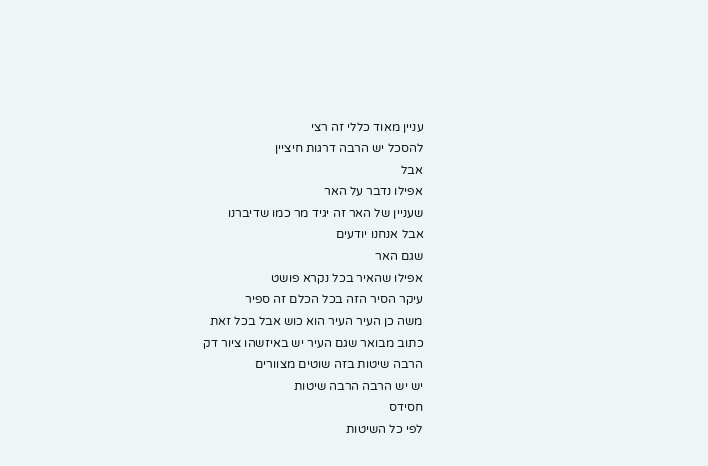עניין מאוד כללי זה רצי
להסכל יש הרבה דרגות חיציין
אבל
אפילו נדבר על האר
שעניין של האר זה יגיד מר כמו שדיברנו
אבל אנחנו יודעים
שגם האר
אפילו שהאיר בכל נקרא פושט
עיקר הסיר הזה בכל הכלם זה ספיר
משה כן העיר העיר הוא כוש אבל בכל זאת
כתוב מבואר שגם העיר יש באיזשהו ציור דק
הרבה שיטות בזה שוטים מצוורים
יש יש הרבה הרבה שיטות
חסידס
לפי כל השיטות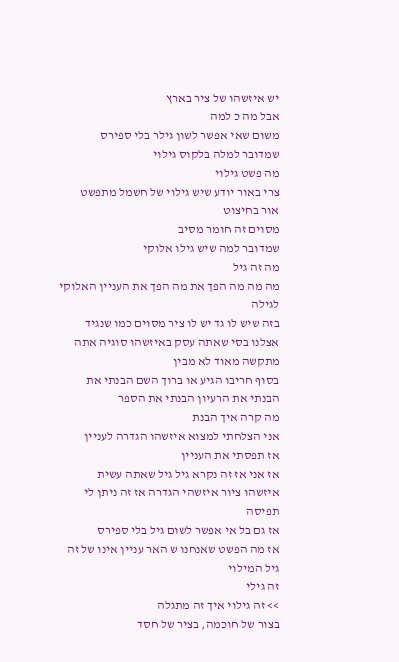יש איזשהו של ציר בארץ
אבל מה כ למה
משום שאי אפשר לשון גילר בלי ספירס
שמדובר למלה בלקוס גילוי
מה פשט גילוי
צרי באור יודע שיש גילוי של חשמל מתפשט
אור בחיצוט
מסוים זה חומר מסיב
שמדובר למה שיש גילו אלוקי
מה זה גיל
מה מה מה הפך את מה הפך את העניין האלוקי
לגילה
בזה שיש לו גד יש לו ציר מסוים כמו שנגיד
אצלנו בסי שאתה עסק באיזשהו סוגיה אתה
מתקשה מאוד לא מבין
בסוף חריבו הגיע או ברוך השם הבנתי את
הבנתי את הרעיון הבנתי את הספר
מה קרה איך הבנת
אני הצלחתי למצוא איזשהו הגדרה לעניין
אז תפסתי את העניין
אז אני אז זה נקרא גיל גיל שאתה עשית
איזשהו ציור איזשהי הגדרה אז זה ניתן לי
תפיסה
אז גם בל אי אפשר לשום גיל בלי ספירס
אז מה הפשט שאנחנו ש האר עניין אינו של זה
גיל המילוי
זה גילי
>> זה גילוי איך זה מתגלה
בצור של חוכמה, בציר של חסד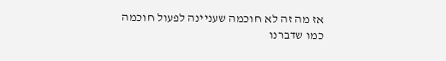אז מה זה לא חוכמה שעניינה לפעול חוכמה
כמו שדברנו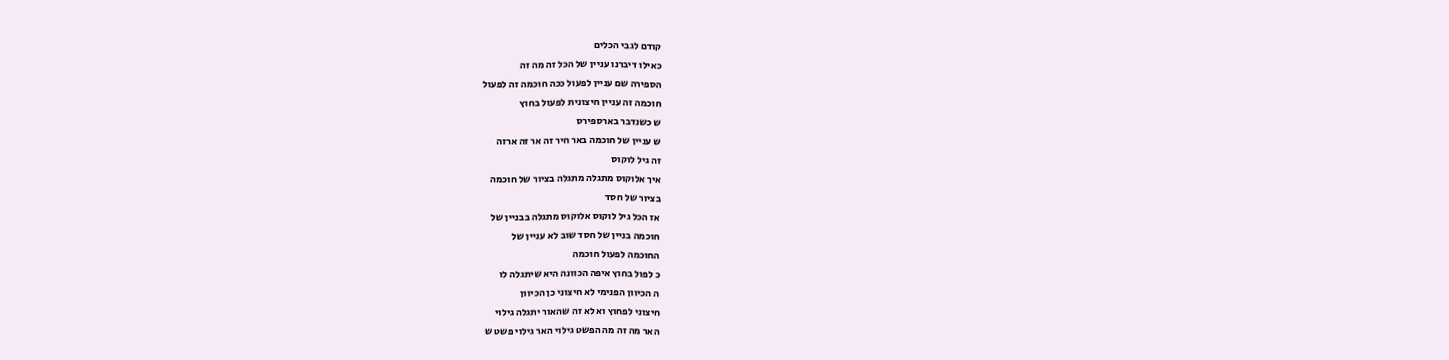קודם לגבי הכלים
כאילו דיברנו עניין של הכל זה מה זה
הספירה שם עניין לפעול ככה חוכמה זה לפעול
חוכמה זה עניין חיצונית לפעול בחוץ
ש כשנדבר בארספירס
ש עניין של חוכמה באר חיר זה אר זה ארזה
זה גיל לוקוס
איך אלוקוס מתגלה מתגלה בציור של חוכמה
בציור של חסד
אז הכל גיל לוקוס אלוקוס מתגלה בבניין של
חוכמה בניין של חסד שוב לא עניין של
החוכמה לפעול חוכמה
כ לפול בחוץ איפה הכוונה היא שיתגלה לו
ה הכיוון הפנימי לא חיצוני כן הכיוון
חיצוני לפחוץ וא לא זה שהאור יתגלה גילוי
האר מה זה מה הפשט גילוי האר גילוי פשט ש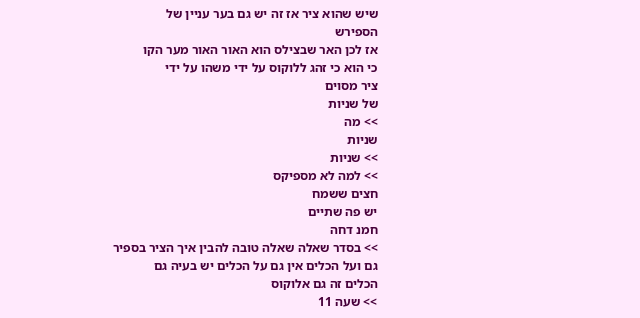שיש שהוא ציר אז זה יש גם בער עניין של
הספירש
אז לכן האר שבצילס הוא האור האור מער הקו
כי הוא כי זהג ללוקוס על ידי משהו על ידי
ציר מסוים
של שניות
>> מה
שניות
>> שניות
>> למה לא מספיקס
חצים ששמח
יש פה שתיים
חמנ דחה
>> בסדר שאלה שאלה טובה להבין איך הציר בספיר
גם ועל הכלים אין גם על הכלים יש בעיה גם
הכלים זה גם אלוקוס
>> שעה 11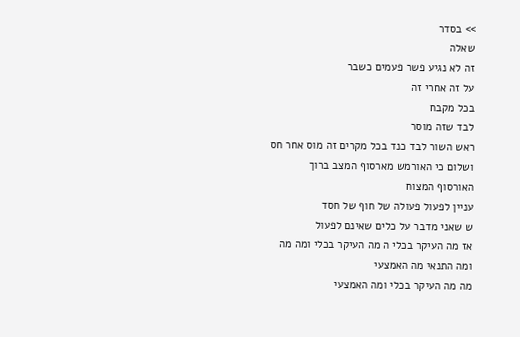>> בסדר
שאלה
זה לא נגיע פשר פעמים כשבר
על זה אחרי זה
בכל מקבח
לבד שזה מוסר
ראש השור לבד כנד בכל מקרים זה מוס אחר חס
ושלום כי האורמש מארסוף המצב ברוך
האורסוף המצוח
עניין לפעול פעולה של חוף של חסד
ש שאני מדבר על כלים שאינם לפעול
אז מה העיקר בכלי ה מה העיקר בכלי ומה מה
ומה התנאי מה האמצעי
מה מה העיקר בכלי ומה האמצעי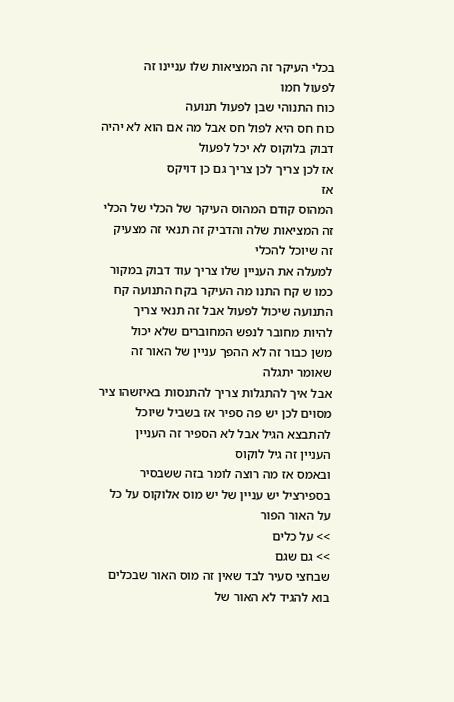בכלי העיקר זה המציאות שלו עניינו זה
לפעול חמו
כוח התנוהי שבן לפעול תנועה
כוח חס היא לפול חס אבל מה אם הוא לא יהיה
דבוק בלוקוס לא יכל לפעול
אז לכן צריך לכן צריך גם כן דויקס
אז
המהוס קודם המהוס העיקר של הכלי של הכלי
זה המציאות שלה והדביק זה תנאי זה מצעיק
זה שיוכל להכלי
למעלה את העניין שלו צריך עוד דבוק במקור
כמו ש קח התנו מה העיקר בקח התנועה קח
התנועה שיכול לפעול אבל זה תנאי צריך
להיות מחובר לנפש המחוברים שלא יכול
משן כבור זה לא ההפך עניין של האור זה
שאומר יתגלה
אבל איך להתגלות צריך להתנסות באיזשהו ציר
מסוים לכן יש פה ספיר אז בשביל שיוכל
להתבצא הגיל אבל לא הספיר זה העניין
העניין זה גיל לוקוס
ובאמס אז מה רוצה לומר בזה ששבסיר
בספירציל יש עניין של יש מוס אלוקוס על כל
על האור הפור
>> על כלים
>> גם שגם
שבחצי סעיר לבד שאין זה מוס האור שבכלים
בוא להגיד לא האור של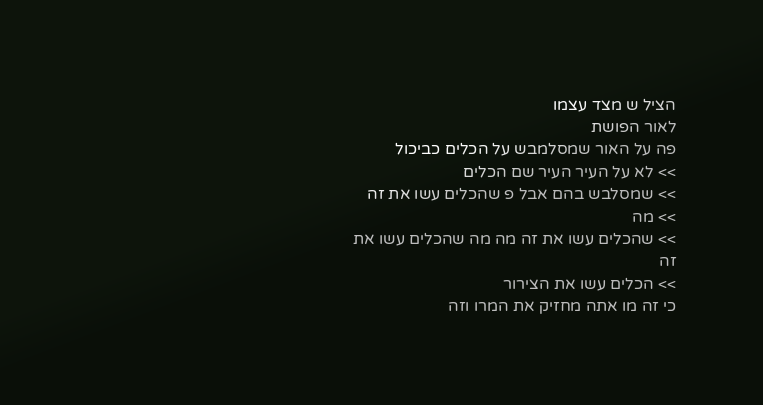הציל ש מצד עצמו
לאור הפושת
פה על האור שמסלמבש על הכלים כביכול
>> לא על העיר העיר שם הכלים
>> שמסלבש בהם אבל פ שהכלים עשו את זה
>> מה
>> שהכלים עשו את זה מה מה שהכלים עשו את זה
>> הכלים עשו את הצירור
כי זה מו אתה מחזיק את המרו וזה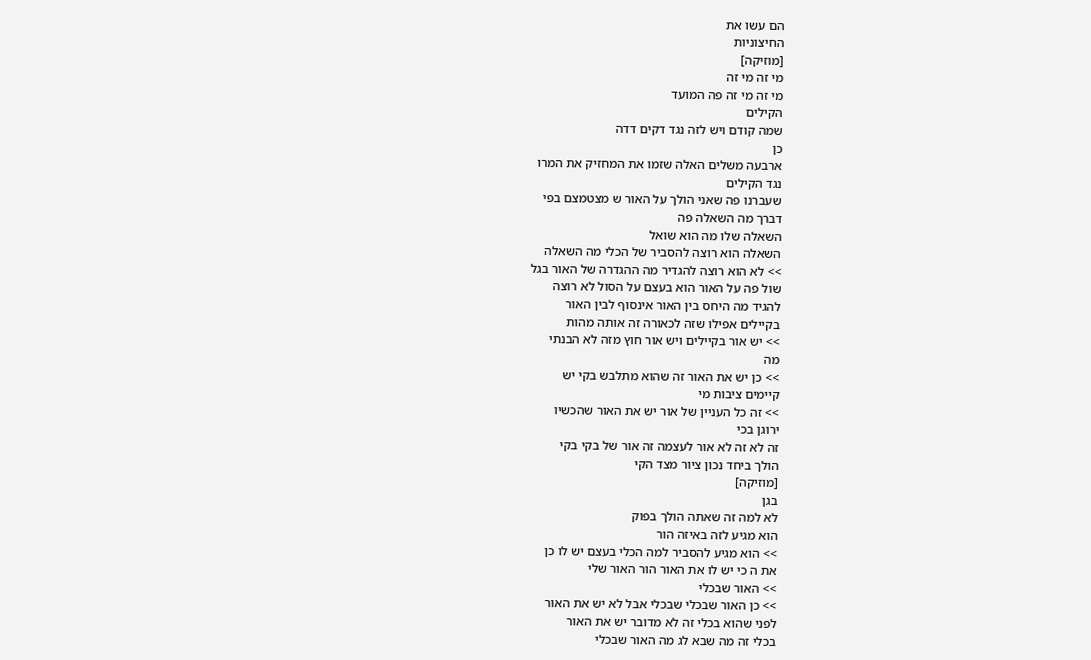הם עשו את
החיצוניות
[מוזיקה]
מי זה מי זה
מי זה מי זה פה המועד
הקילים
שמה קודם ויש לזה נגד דקים דדה
כן
ארבעה משלים האלה שזמו את המחזיק את המרו
נגד הקילים
שעברנו פה שאני הולך על האור ש מצטמצם בפי
דברך מה השאלה פה
השאלה שלו מה הוא שואל
השאלה הוא רוצה להסביר של הכלי מה השאלה
>> לא הוא רוצה להגדיר מה ההגדרה של האור בגל
שול פה על האור הוא בעצם על הסול לא רוצה
להגיד מה היחס בין האור אינסוף לבין האור
בקיילים אפילו שזה לכאורה זה אותה מהות
>> יש אור בקיילים ויש אור חוץ מזה לא הבנתי
מה
>> כן יש את האור זה שהוא מתלבש בקי יש
קיימים ציבות מי
>> זה כל העניין של אור יש את האור שהכשיו
ירוגן בכי
זה לא זה לא אור לעצמה זה אור של בקי בקי
הולך ביחד נכון ציור מצד הקי
[מוזיקה]
בגן
לא למה זה שאתה הולך בפוק
הוא מגיע לזה באיזה הור
>> הוא מגיע להסביר למה הכלי בעצם יש לו כן
את ה כי יש לו את האור הור האור שלי
>> האור שבכלי
>> כן האור שבכלי שבכלי אבל לא יש את האור
לפני שהוא בכלי זה לא מדובר יש את האור
בכלי זה מה שבא לג מה האור שבכלי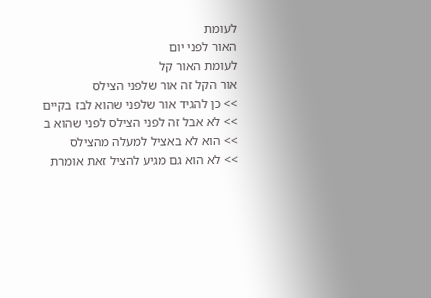לעומת
האור לפני יום
לעומת האור קל
אור הקל זה אור שלפני הצילס
>> כן להגיד אור שלפני שהוא לבז בקיים
>> לא אבל זה לפני הצילס לפני שהוא ב
>> הוא לא באציל למעלה מהצילס
>> לא הוא גם מגיע להציל זאת אומרת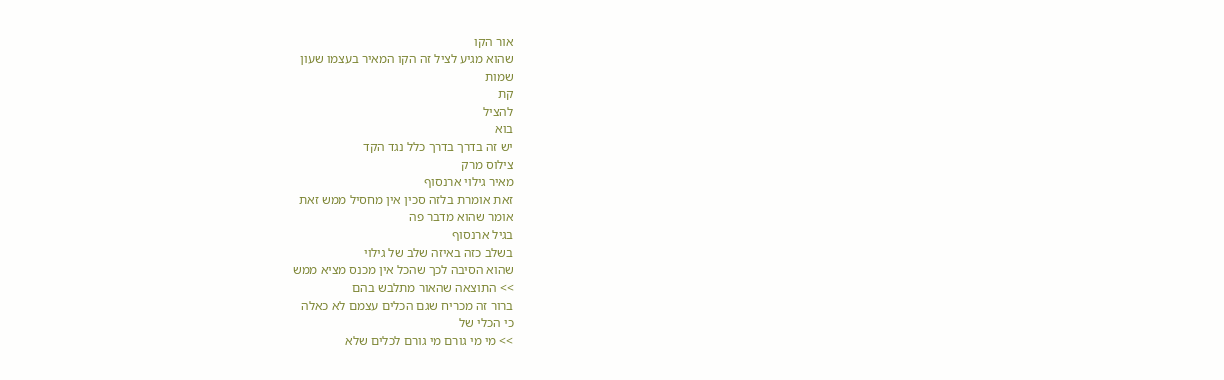אור הקו
שהוא מגיע לציל זה הקו המאיר בעצמו שעון
שמות
קת
להציל
בוא
יש זה בדרך בדרך כלל נגד הקד
צילוס מרק
מאיר גילוי ארנסוף
זאת אומרת בלזה סכין אין מחסיל ממש זאת
אומר שהוא מדבר פה
בגיל ארנסוף
בשלב כזה באיזה שלב של גילוי
שהוא הסיבה לכך שהכל אין מכנס מציא ממש
>> התוצאה שהאור מתלבש בהם
ברור זה מכריח שגם הכלים עצמם לא כאלה
כי הכלי של
>> מי מי גורם מי גורם לכלים שלא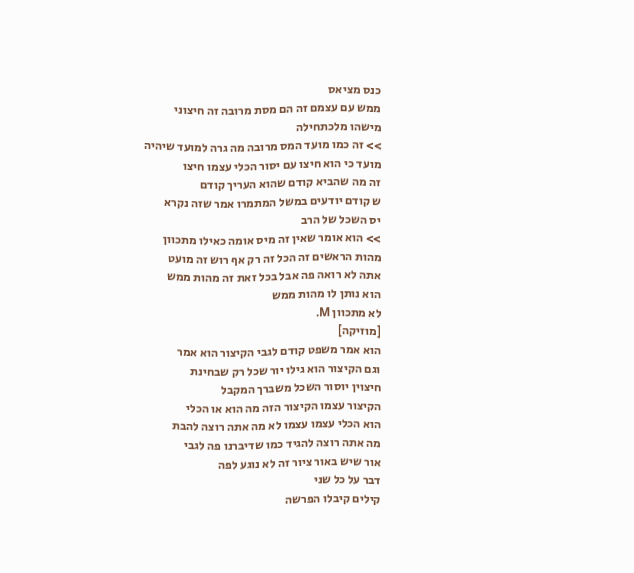כנס מציאס
ממש עם עצמם זה הם מסת מרובה זה חיצוני
מישהו מלכתחילה
>> זה כמו מועד המס מרובה מה גרה למועד שיהיה
מועד כי הוא חיצו עם יסור הכלי עצמו חיצו
זה מה שהביא קודם שהוא העריך קודם
ש קודם יודעים במשל המתמרו אמר שזה נקרא
יס השכל של הרב
>> הוא אומר שאין זה מיס אומה כאילו מתכוון
מהות הראשים זה הכל זה רק אף רוש זה מועט
אתה לא רואה פה אבל בכל זאת זה מהות ממש
הוא נותן לו מהות ממש
לא מתכוון M.
[מוזיקה]
הוא אמר משפט קודם לגבי הקיצור הוא אמר
וגם הקיצור הוא גילו יור שכל רק שבחינת
חיצוין יוסור השכל משברך המקבל
הקיצור עצמו הקיצור הזה מה הוא או הכלי
הוא הכלי עצמו עצמו לא מה אתה רוצה להבת
מה אתה רוצה להגיד כמו שדיברנו פה לגבי
אור שיש באור ציור זה לא נוגע לפה
דבר על כל שני
קילים קיבלו הפרשה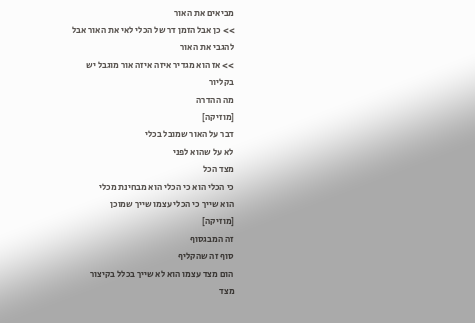מביאים את האור
>> כן אבל הזמן דר של הכלי לאי את האור אבל
להגבי את האור
>> אז הוא מגדיר איזה איזה אור מוגבל יש
בקליור
מה ההדרה
[מוזיקה]
דבר על האור שמובל בכלי
לא על שהוא לפני
מצד הכל
כי הכלי הוא כי הכלי הוא מבחינת מכלי
הוא שייך כי הכלי עצמו שייך שמוכן
[מוזיקה]
זה המבגסוף
סוף זה שהקליף
הום מצד עצמו הוא לא שייך בכלל בקיצור
מצד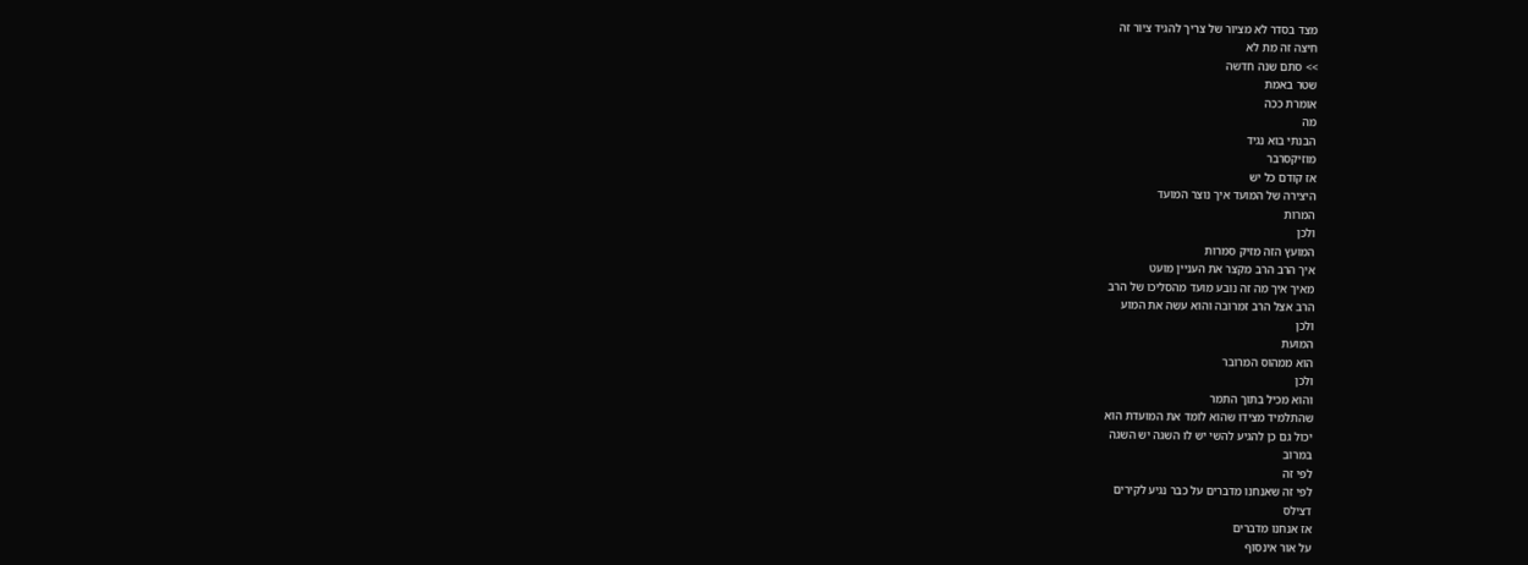מצד בסדר לא מציור של צריך להגיד ציור זה
חיצה זה מת לא
>> סתם שנה חדשה
שטר באמת
אומרת ככה
מה
הבנתי בוא נגיד
מוזיקסרבר
אז קודם כל יש
היצירה של המועד איך נוצר המועד
המרות
ולכן
המועץ הזה מזיק סמרות
איך הרב הרב מקצר את העניין מועט
מאיך איך מה זה נובע מועד מהסליכו של הרב
הרב אצל הרב זמרובה והוא עשה את המוע
ולכן
המועת
הוא ממהוס המרובר
ולכן
והוא מכיל בתוך התמר
שהתלמיד מצידו שהוא לומד את המועדת הוא
יכול גם כן להגיע להשי יש לו השגה יש השגה
במרוב
לפי זה
לפי זה שאנחנו מדברים על כבר נגיע לקירים
דצילס
אז אנחנו מדברים
על אור אינסוף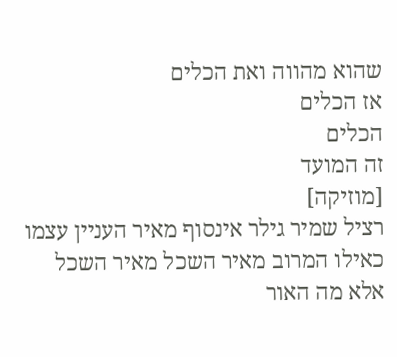שהוא מהווה ואת הכלים
אז הכלים
הכלים
זה המועד
[מוזיקה]
רציל שמיר גילר אינסוף מאיר העניין עצמו
כאילו המרוב מאיר השכל מאיר השכל
אלא מה האור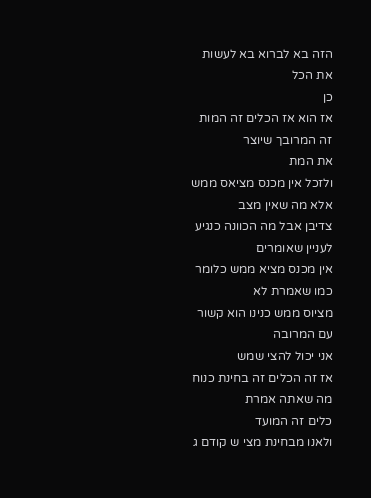הזה בא לברוא בא לעשות את הכל
כן
אז הוא אז הכלים זה המות זה המרובך שיוצר
את המת
ולזכל אין מכנס מציאס ממש
אלא מה שאין מצב
צדיבן אבל מה הכוונה כנגיע לעניין שאומרים
אין מכנס מציא ממש כלומר כמו שאמרת לא
מציוס ממש כנינו הוא קשור עם המרובה
אני יכול להצי שמש
אז זה הכלים זה בחינת כנוח מה שאתה אמרת
כלים זה המועד
ולאנו מבחינת מצי ש קודם ג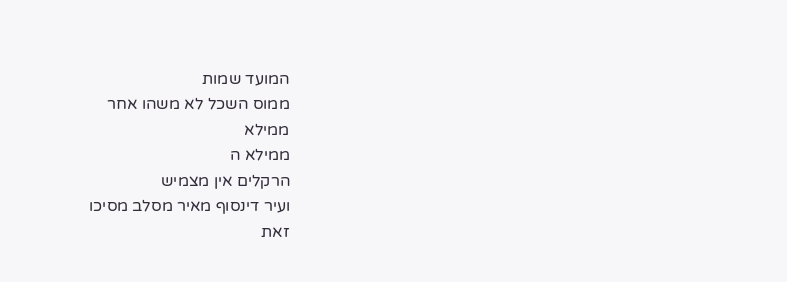המועד שמות
ממוס השכל לא משהו אחר
ממילא
ממילא ה
הרקלים אין מצמיש
ועיר דינסוף מאיר מסלב מסיכו
זאת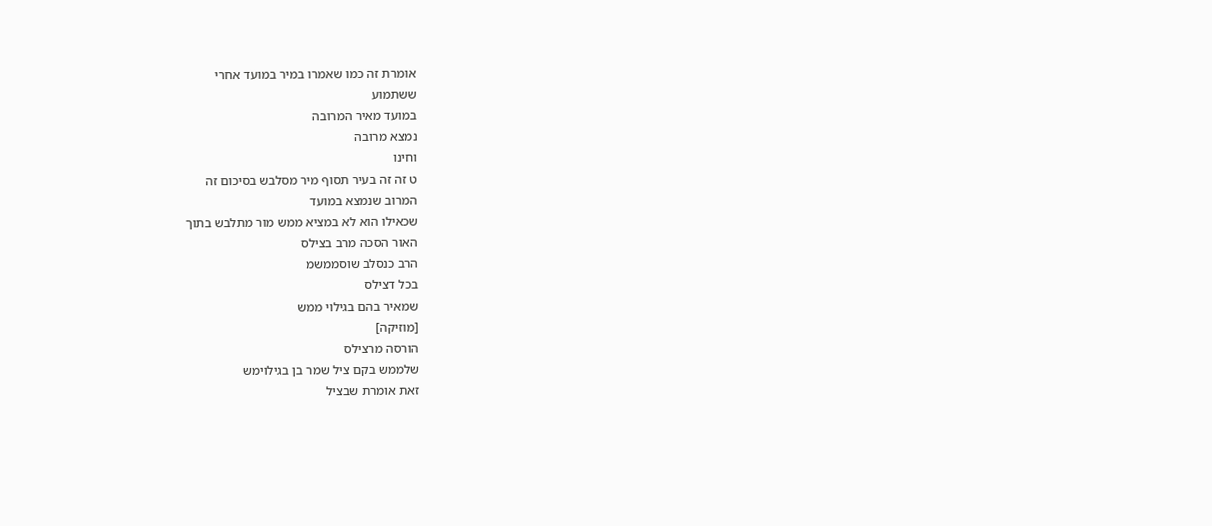אומרת זה כמו שאמרו במיר במועד אחרי
ששתמוע
במועד מאיר המרובה
נמצא מרובה
וחינו
ט זה זה בעיר תסוף מיר מסלבש בסיכום זה
המרוב שנמצא במועד
שכאילו הוא לא במציא ממש מור מתלבש בתוך
האור הסכה מרב בצילס
הרב כנסלב שוסממשמ
בכל דצילס
שמאיר בהם בגילוי ממש
[מוזיקה]
הורסה מרצילס
שלממש בקם ציל שמר בן בגילוימש
זאת אומרת שבציל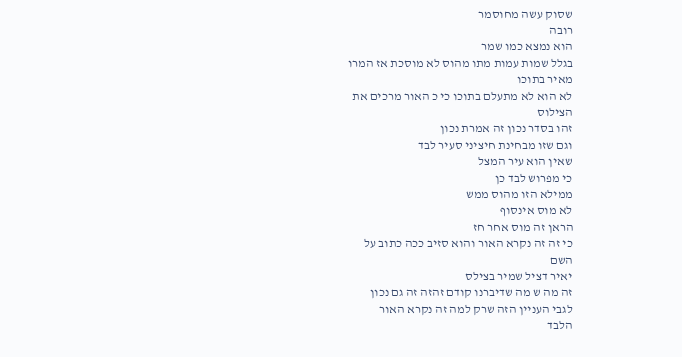שסוק עשה מחוסמר
רובה
הוא נמצא כמו שמר
בגלל שמות עמות מתו מהוס לא מוסכת אז המרו
מאיר בתוכו
לא הוא לא מתעלם בתוכו כי כ האור מרכים את
הצילוס
זהו בסדר נכון זה אמרת נכון
וגם שזו מבחינת חיציני סעיר לבד
שאין הוא עיר המצל
כי מפרוש לבד כן
ממילא הזו מהוס ממש
לא מוס אינסוף
הראן זה מוס אחר חז
כי זה זה נקרא האור והוא סזיב ככה כתוב על
השם
יאיר דציל שמיר בצילס
זה מה ש מה שדיברנו קודם זהזה זה גם נכון
לגבי העניין הזה שרק למה זה נקרא האור
הלבד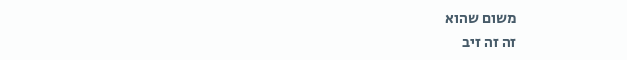משום שהוא
זה זה זיב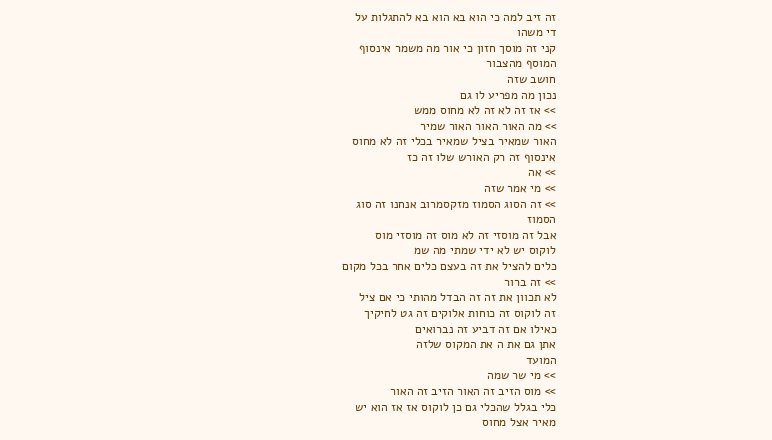זה זיב למה כי הוא בא הוא בא להתגלות על
די משהו
קני זה מוסך חזון כי אור מה משמר אינסוף
המוסף מהצבור
חושב שזה
נכון מה מפריע לו גם
>> אז זה לא זה לא מחוס ממש
>> מה האור האור האור שמיר
האור שמאיר בציל שמאיר בכלי זה לא מחוס
אינסוף זה רק האורש שלו זה כז
>> אה
>> מי אמר שזה
>> זה הסוג הסמוז מזקסמרוב אנחנו זה סוג
הסמוז
אבל זה מוסזי זה לא מוס זה מוסזי מוס
לוקוס יש לא ידי שמתי מה שמ
כלים להציל את זה בעצם כלים אחר בכל מקום
>> זה ברור
לא תכוון את זה זה הבדל מהותי כי אם ציל
זה לוקוס זה כוחות אלוקים זה גט לחיקיך
כאילו אם זה דביע זה נברואים
אתן גם את ה את המקוס שלזה
המועד
>> מי שר שמה
>> מוס הזיב זה האור הזיב זה האור
כלי בגלל שהכלי גם כן לוקוס אז אז הוא יש
מאיר אצל מחוס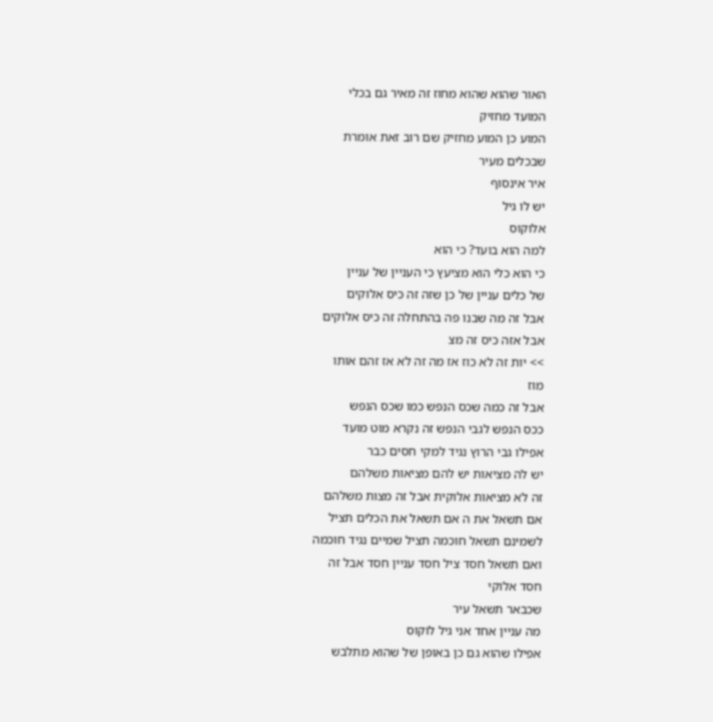האור שהוא שהוא מחוז זה מאיר גם בכלי
המועד מחזיק
המוע כן המוע מחזיק שם רוב זאת אומרת
שבכלים מעיר
איר אינסוף
יש לו גיל
אלוקוס
למה הוא בועד? כי הוא
כי הוא כלי הוא מציעץ כי העניין של עניין
של כלים עניין של כן שזה זה כיס אלוקים
אבל זה מה שבנו פה בהתחלה זה כיס אלוקים
אבל אזה כיס זה מצ
>> יות זה לא כוז אז מה זה לא אז זהם אותו
מוז
אבל זה כמה שכס הנפש כמו שכס הנפש
ככס הנפש לגבי הנפש זה נקרא מוט מועד
אפילו גבי הרוץ נגיד למקי חסים כבר
יש לה מציאות יש להם מציאות משלהם
זה לא מציאות אלוקית אבל זה מצות משלהם
אם תשאל את ה אם תשאל את הכלים תציל
לשמינם תשאל חוכמה תציל שמיים נגיד חוכמה
ואם תשאל חסד ציל חסד עניין חסד אבל זה
חסד אלוקי
שכבאר תשאל עיר
מה עניין אחד אני גיל לוקוס
אפילו שהוא גם כן באופן של שהוא מתלבש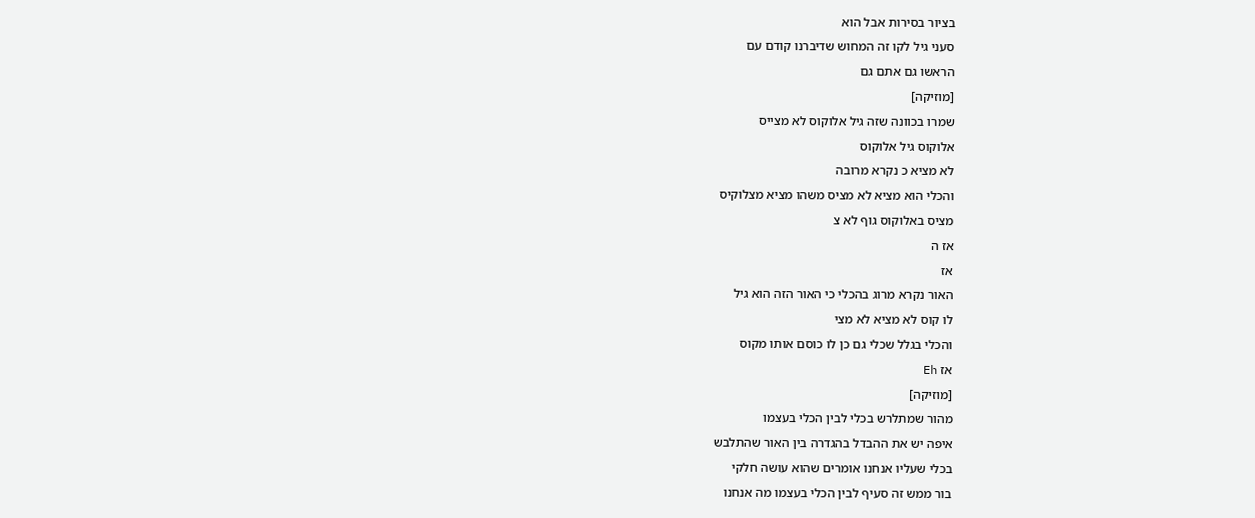בציור בסירות אבל הוא
סעני גיל לקו זה המחוש שדיברנו קודם עם
הראשו גם אתם גם
[מוזיקה]
שמרו בכוונה שזה גיל אלוקוס לא מצייס
אלוקוס גיל אלוקוס
לא מציא כ נקרא מרובה
והכלי הוא מציא לא מציס משהו מציא מצלוקיס
מציס באלוקוס גוף לא צ
אז ה
אז
האור נקרא מרוג בהכלי כי האור הזה הוא גיל
לו קוס לא מציא לא מצי
והכלי בגלל שכלי גם כן לו כוסם אותו מקוס
אז Eh
[מוזיקה]
מהור שמתלרש בכלי לבין הכלי בעצמו
איפה יש את ההבדל בהגדרה בין האור שהתלבש
בכלי שעליו אנחנו אומרים שהוא עושה חלקי
בור ממש זה סעיף לבין הכלי בעצמו מה אנחנו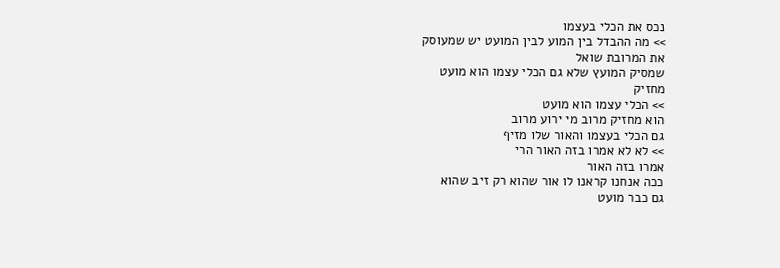נכס את הכלי בעצמו
>> מה ההבדל בין המוע לבין המועט יש שמעוסק
את המרובת שואל
שמסיק המועץ שלא גם הכלי עצמו הוא מועט
מחזיק
>> הכלי עצמו הוא מועט
הוא מחזיק מרוב מי ירוע מרוב
גם הכלי בעצמו והאור שלו מזיף
>> לא לא אמרו בזה האור הרי
אמרו בזה האור
ככה אנחנו קראנו לו אור שהוא רק זיב שהוא
גם כבר מועט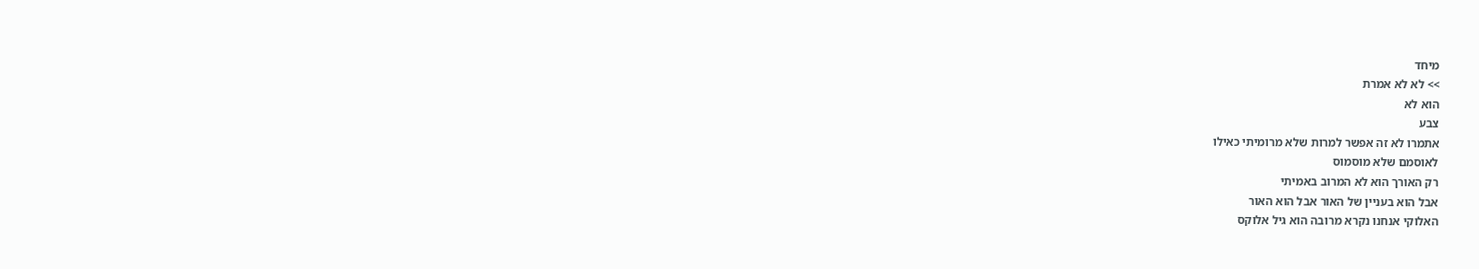מיחד
>> לא לא אמרת
הוא לא
צבע
אתמרו לא זה אפשר למרות שלא מרומיתי כאילו
לאוסמם שלא מוסמוס
רק האורך הוא לא המרוב באמיתי
אבל הוא בעניין של האור אבל הוא האור
האלוקי אנחנו נקרא מרובה הוא גיל אלוקס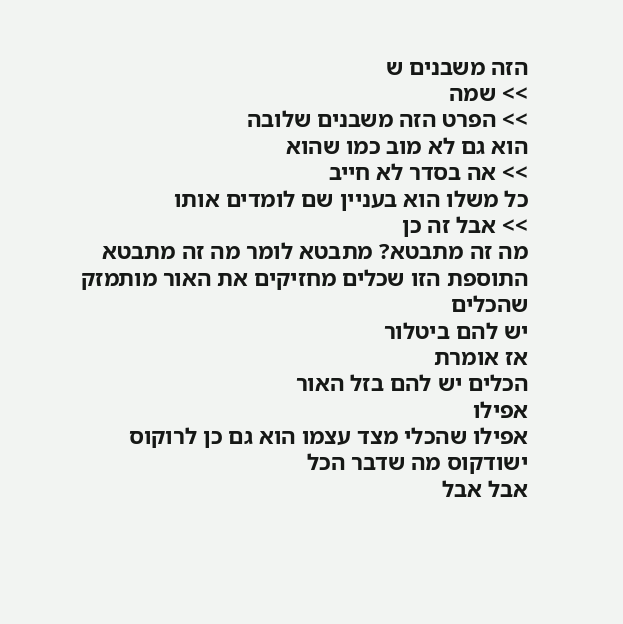הזה משבנים ש
>> שמה
>> הפרט הזה משבנים שלובה
הוא גם לא מוב כמו שהוא
>> אה בסדר לא חייב
כל משלו הוא בעניין שם לומדים אותו
>> אבל זה כן
מה זה מתבטא? מתבטא לומר מה זה מתבטא
התוספת הזו שכלים מחזיקים את האור מותמזק
שהכלים
יש להם ביטלור
אז אומרת
הכלים יש להם בזל האור
אפילו
אפילו שהכלי מצד עצמו הוא גם כן לרוקוס
ישודקוס מה שדבר הכל
אבל אבל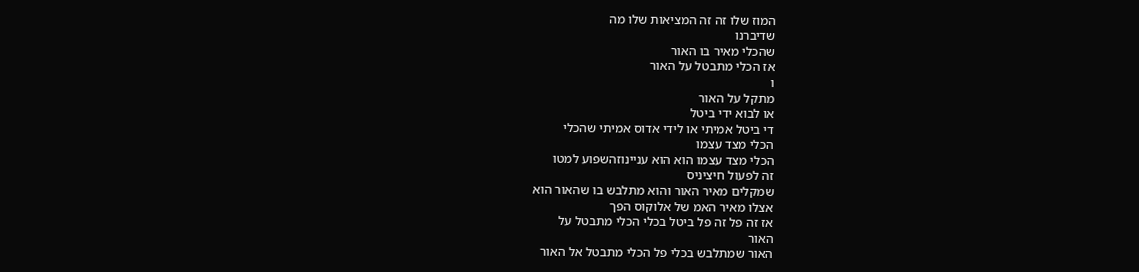המוז שלו זה זה המציאות שלו מה
שדיברנו
שהכלי מאיר בו האור
אז הכלי מתבטל על האור
ו
מתקל על האור
או לבוא ידי ביטל
די ביטל אמיתי או לידי אדוס אמיתי שהכלי
הכלי מצד עצמו
הכלי מצד עצמו הוא הוא עניינוזהשפוע למטו
זה לפעול חיציניס
שמקלים מאיר האור והוא מתלבש בו שהאור הוא
אצלו מאיר האמ של אלוקוס הפך
אז זה פל זה פל ביטל בכלי הכלי מתבטל על
האור
האור שמתלבש בכלי פל הכלי מתבטל אל האור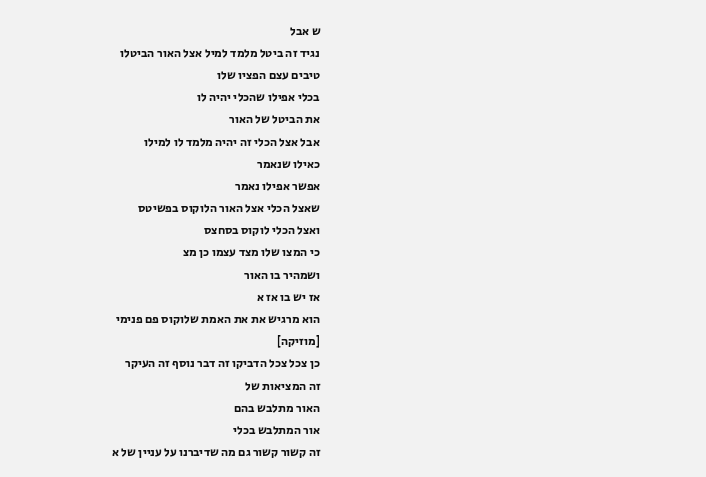ש אבל
נגיד זה ביטל מלמד למיל אצל האור הביטלו
טיבים עצם הפציו שלו
בכלי אפילו שהכלי יהיה לו
את הביטל של האור
אבל אצל הכלי זה יהיה מלמד לו למילו
כאילו שנאמר
אפשר אפילו נאמר
שאצל הכלי אצל האור הלוקוס בפשיטס
ואצל הכלי לוקוס בסחצס
כי המצו שלו מצד עצמו כן מצ
ושמהיר בו האור
אז יש בו אז א
הוא מרגיש את את האמת שלוקוס פם פנימי
[מוזיקה]
כן צכל צכל הדביקו זה דבר נוסף זה העיקר
זה המציאות של
האור מתלבש בהם
אור המתלבש בכלי
זה קשור קשור גם מה שדיברנו על עניין של א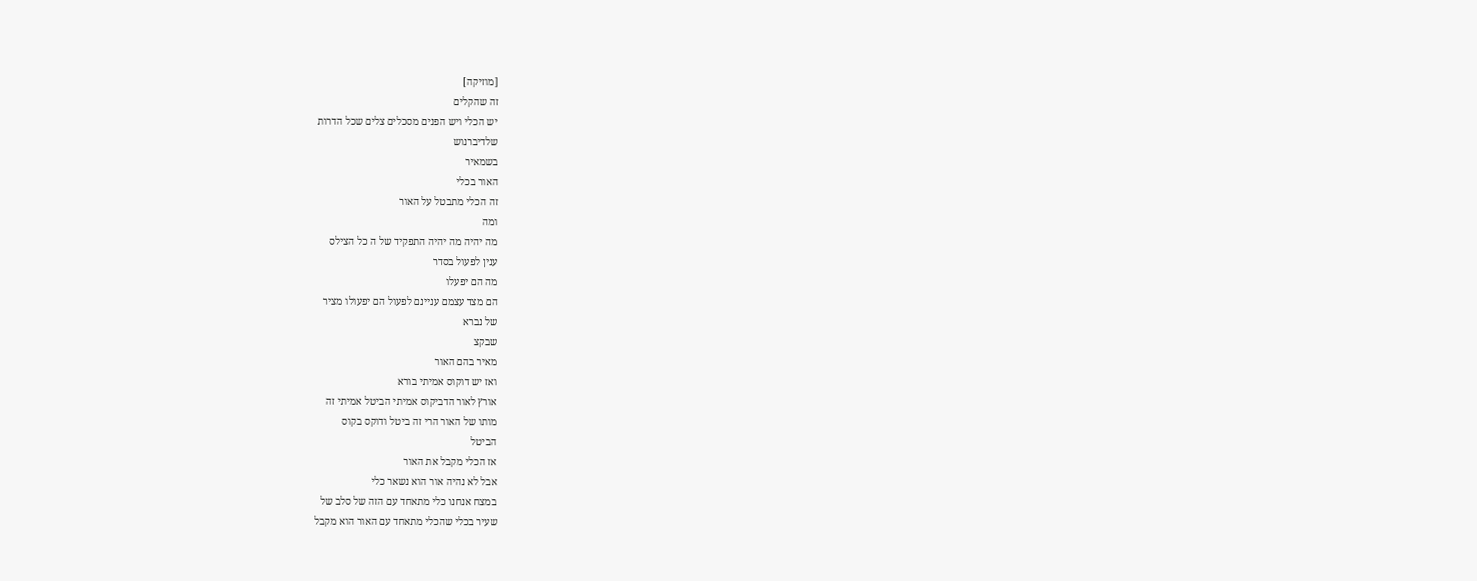[מוזיקה]
זה שהקלים
יש הכלי ויש הפנים מסכלים צלים שכל הדרות
שלדיברנוש
בשמאיר
האור בכלי
זה הכלי מתבטל על האור
ומה
מה יהיה מה יהיה התפקיד של ה כל הצילס
ענין לפעול בסדר
מה הם יפעלו
הם מצד עצמם עניינם לפעול הם יפעולו מציר
של נברא
שבקצ
מאיר בהם האור
ואז יש דוקוס אמיתי בורא
אורץ לאור הדביקוס אמיתי הביטל אמיתי זה
מותו של האור הרי זה ביטל ודוקס בקוס
הביטל
אז הכלי מקבל את האור
אבל לא נהיה אור הוא נשאר כלי
במצח אנחנו כלי מתאחד עם הזה של סלב של
שעיר בכלי שהכלי מתאחד עם האור הוא מקבל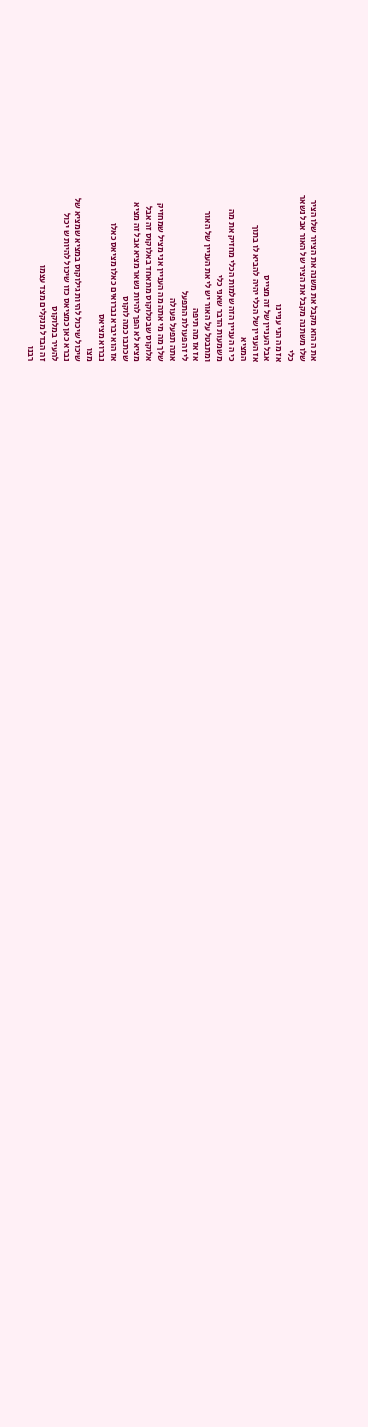את ה הוא מקבל את משנה את הציור שלו הציר
שלו משתנה מקבל את הציר של האור אבל נשאר
כלי
אז מה הני עניינו
אבל העניין של זה מצייס
אז העניין של הכלי יהיה להביא לו בתוך
המציא
כי ה העניין הזה שלמות הכלי מחזיק את מה
משמעות הדבר שאני כלי
ומתבטל על האור יש לי את העניין של האור
אז אז מה תיפה
לי זה פעולת התפעל
אתה תפעל פעולה
שלך מה מי אתה מה העניין אני מציל שמחזיק
אלוקוס שבטלוקוס מתאחד באלוקוס זה אבל
מציא לא הפך להיות נשאר מציא אבל זה מציא
שכתבו כמה לוקוס
אז הוא יברא נברואים כאלו מציאס כאלו
נברוא מציאס
מצו
שיכול שיכול להיות גילוקוס במציא שמציא של
נברא כאן כמציאס כזו שיכול להיות ש יכול
להעיר במלוקוס
זה הבדל מנקלים מצד עצמו
רבנו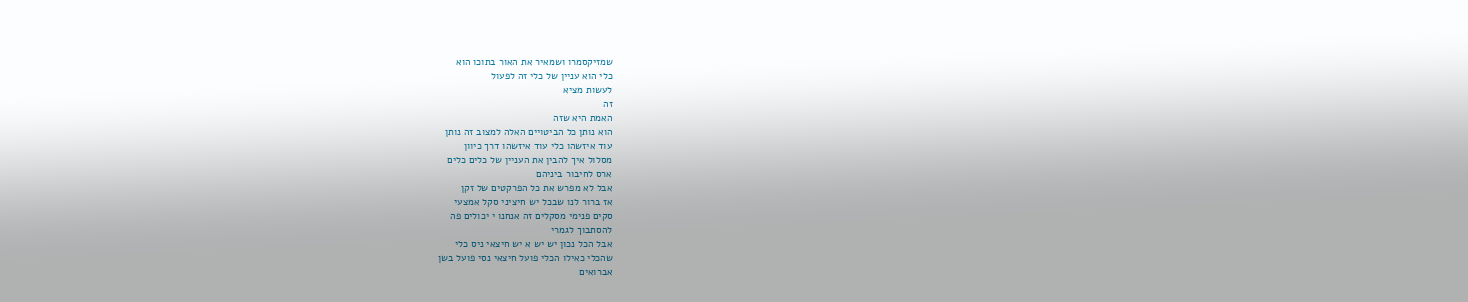שמזיקסמרו ושמאיר את האור בתוכו הוא
כלי הוא עניין של כלי זה לפעול
לעשות מציא
זה
האמת היא שזה
הוא נותן כל הביטויים האלה למצוב זה נותן
עוד איזשהו כלי עוד איזשהו דרך כיוון
מסלול איך להבין את העניין של כלים כלים
ארס לחיבור ביניהם
אבל לא מפרש את כל הפרקטים של זקן
אז ברור לנו שבכל יש חיציני סקל אמצעי
סקים פנימי מסקלים זה אנחנו י יכולים פה
להסתבוך לגמרי
אבל הכל נכון יש יש א יש חיצאי ניס כלי
שהכלי כאילו הכלי פועל חיצאי נסי פועל בשן
אברואים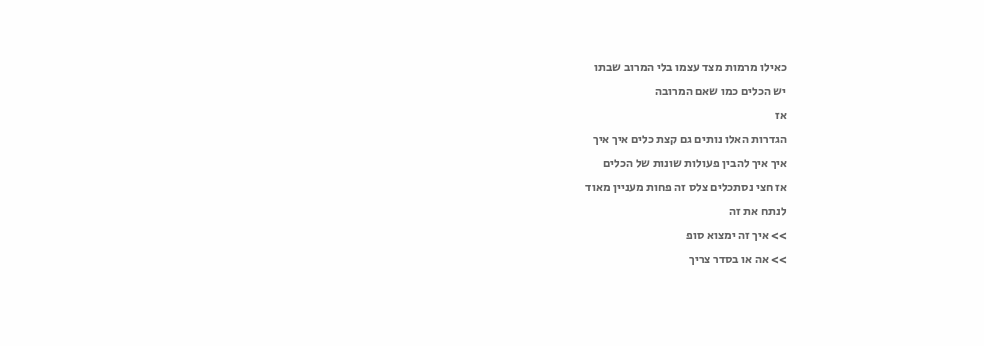כאילו מרמות מצד עצמו בלי המרוב שבתו
יש הכלים כמו שאם המרובה
אז
הגדרות האלו נותים גם קצת כלים איך איך
איך איך להבין פעולות שונות של הכלים
אז חצי נסתכלים צלס זה פחות מעניין מאוד
לנתח את זה
>> איך זה ימצוא סופ
>> אה או בסדר צריך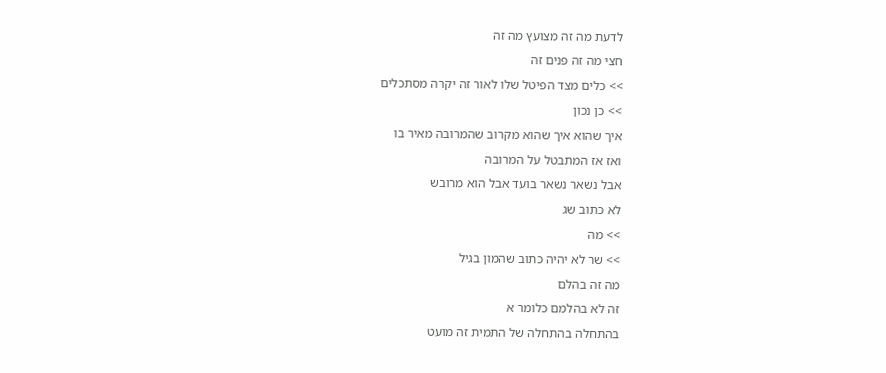לדעת מה זה מצועץ מה זה
חצי מה זה פנים זה
>> כלים מצד הפיטל שלו לאור זה יקרה מסתכלים
>> כן נכון
איך שהוא איך שהוא מקרוב שהמרובה מאיר בו
ואז אז המתבטל על המרובה
אבל נשאר נשאר בועד אבל הוא מרובש
לא כתוב שג
>> מה
>> שר לא יהיה כתוב שהמון בגיל
מה זה בהלם
זה לא בהלמם כלומר א
בהתחלה בהתחלה של התמית זה מועט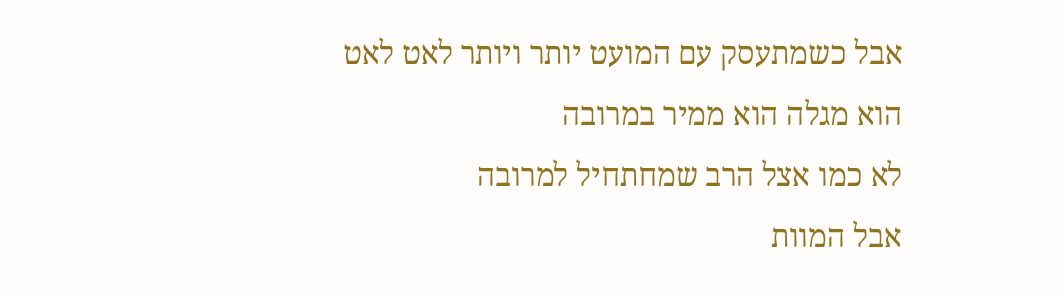אבל כשמתעסק עם המועט יותר ויותר לאט לאט
הוא מגלה הוא ממיר במרובה
לא כמו אצל הרב שמחתחיל למרובה
אבל המוות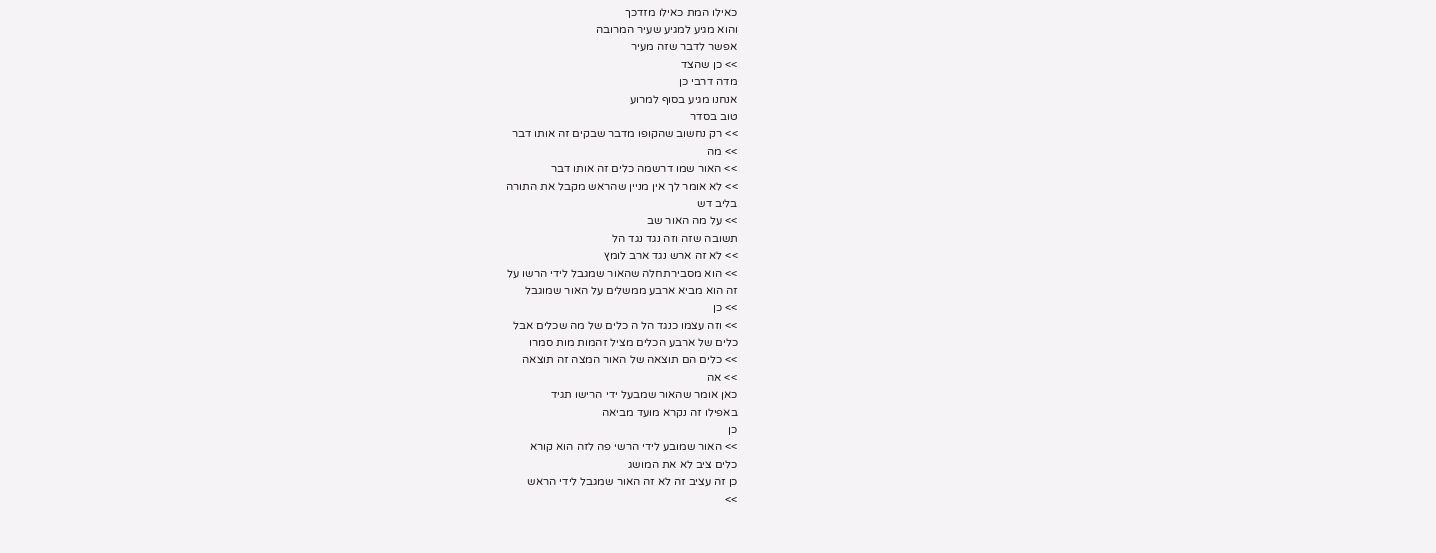כאילו המת כאילו מזדכך
והוא מגיע למגיע שעיר המרובה
אפשר לדבר שזה מעיר
>> כן שהצד
מדה דרבי כן
אנחנו מגיע בסוף למרוע
טוב בסדר
>> רק נחשוב שהקופו מדבר שבקים זה אותו דבר
>> מה
>> האור שמו דרשמה כלים זה אותו דבר
>> לא אומר לך אין מניין שהראש מקבל את התורה
בליב דש
>> על מה האור שב
תשובה שזה וזה נגד נגד הל
>> לא זה ארש נגד ארב לומץ
>> הוא מסבירתחלה שהאור שמגבל לידי הרשו על
זה הוא מביא ארבע ממשלים על האור שמוגבל
>> כן
>> וזה עצמו כנגד הל ה כלים של מה שכלים אבל
כלים של ארבע הכלים מציל זהמות מות סמרו
>> כלים הם תוצאה של האור המצה זה תוצאה
>> אה
כאן אומר שהאור שמבעל ידי הרישו תגיד
באפילו זה נקרא מועד מביאה
כן
>> האור שמובע לידי הרשי פה לזה הוא קורא
כלים ציב לא את המושג
כן זה עציב זה לא זה האור שמגבל לידי הראש
>>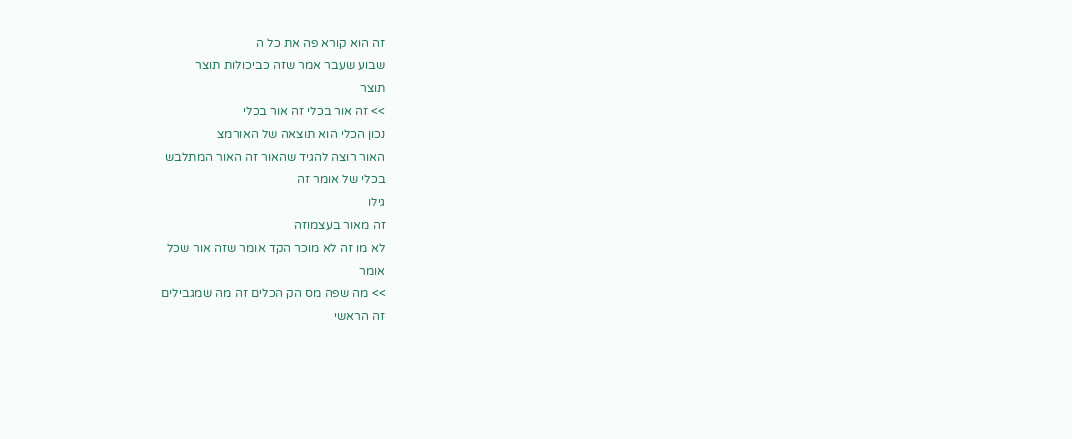זה הוא קורא פה את כל ה
שבוע שעבר אמר שזה כביכולות תוצר
תוצר
>> זה אור בכלי זה אור בכלי
נכון הכלי הוא תוצאה של האורמצ
האור רוצה להגיד שהאור זה האור המתלבש
בכלי של אומר זה
גילו
זה מאור בעצמוזה
לא מו זה לא מוכר הקד אומר שזה אור שכל
אומר
>> מה שפה מס הק הכלים זה מה שמגבילים
זה הראשי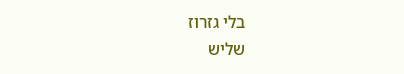בלי גזרוז
שליש